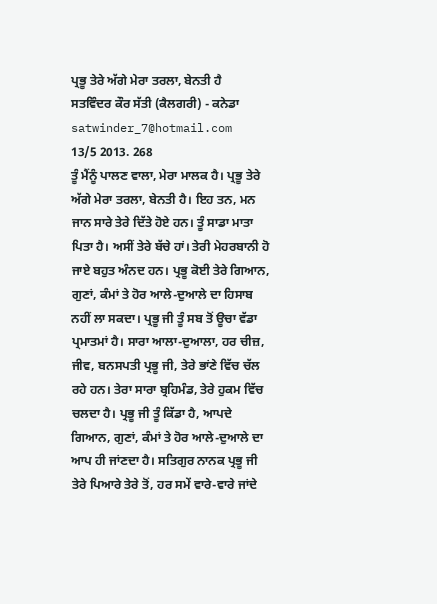ਪ੍ਰਭੂ ਤੇਰੇ ਅੱਗੇ ਮੇਰਾ ਤਰਲਾ, ਬੇਨਤੀ ਹੈ
ਸਤਵਿੰਦਰ ਕੌਰ ਸੱਤੀ (ਕੈਲਗਰੀ) - ਕਨੇਡਾ
satwinder_7@hotmail.com
13/5 2013. 268
ਤੂੰ ਮੈਂਨੂੰ ਪਾਲਣ ਵਾਲਾ, ਮੇਰਾ ਮਾਲਕ ਹੈ। ਪ੍ਰਭੂ ਤੇਰੇ ਅੱਗੇ ਮੇਰਾ ਤਰਲਾ, ਬੇਨਤੀ ਹੈ। ਇਹ ਤਨ, ਮਨ ਜਾਨ ਸਾਰੇ ਤੇਰੇ ਦਿੱਤੇ ਹੋਏ ਹਨ। ਤੂੰ ਸਾਡਾ ਮਾਤਾ ਪਿਤਾ ਹੈ। ਅਸੀਂ ਤੇਰੇ ਬੱਚੇ ਹਾਂ। ਤੇਰੀ ਮੇਹਰਬਾਨੀ ਹੋ ਜਾਏ ਬਹੁਤ ਅੰਨਦ ਹਨ। ਪ੍ਰਭੂ ਕੋਈ ਤੇਰੇ ਗਿਆਨ, ਗੁਣਾਂ, ਕੰਮਾਂ ਤੇ ਹੋਰ ਆਲੇ-ਦੁਆਲੇ ਦਾ ਹਿਸਾਬ ਨਹੀਂ ਲਾ ਸਕਦਾ। ਪ੍ਰਭੂ ਜੀ ਤੂੰ ਸਬ ਤੋਂ ਊਚਾ ਵੱਡਾ ਪ੍ਰਮਾਤਮਾਂ ਹੈ। ਸਾਰਾ ਆਲਾ-ਦੁਆਲਾ, ਹਰ ਚੀਜ਼, ਜੀਵ, ਬਨਸਪਤੀ ਪ੍ਰਭੂ ਜੀ, ਤੇਰੇ ਭਾਂਣੇ ਵਿੱਚ ਚੱਲ ਰਹੇ ਹਨ। ਤੇਰਾ ਸਾਰਾ ਬ੍ਰਹਿਮੰਡ, ਤੇਰੇ ਹੁਕਮ ਵਿੱਚ ਚਲਦਾ ਹੈ। ਪ੍ਰਭੂ ਜੀ ਤੂੰ ਕਿੱਡਾ ਹੈ, ਆਪਦੇ ਗਿਆਨ, ਗੁਣਾਂ, ਕੰਮਾਂ ਤੇ ਹੋਰ ਆਲੇ-ਦੁਆਲੇ ਦਾ ਆਪ ਹੀ ਜਾਂਣਦਾ ਹੈ। ਸਤਿਗੁਰ ਨਾਨਕ ਪ੍ਰਭੂ ਜੀ ਤੇਰੇ ਪਿਆਰੇ ਤੇਰੇ ਤੋਂ, ਹਰ ਸਮੇਂ ਵਾਰੇ-ਵਾਰੇ ਜਾਂਦੇ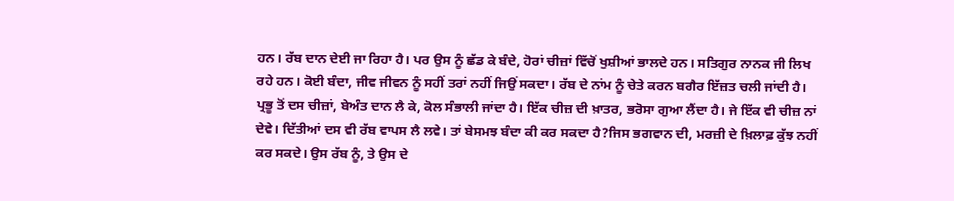ਹਨ। ਰੱਬ ਦਾਨ ਦੇਈ ਜਾ ਰਿਹਾ ਹੈ। ਪਰ ਉਸ ਨੂੰ ਛੱਡ ਕੇ ਬੰਦੇ, ਹੋਰਾਂ ਚੀਜ਼ਾਂ ਵਿੱਚੋਂ ਖੁਸ਼ੀਆਂ ਭਾਲਦੇ ਹਨ। ਸਤਿਗੁਰ ਨਾਨਕ ਜੀ ਲਿਖ ਰਹੇ ਹਨ। ਕੋਈ ਬੰਦਾ, ਜੀਵ ਜੀਵਨ ਨੂੰ ਸਹੀਂ ਤਰਾਂ ਨਹੀਂ ਜਿਉਂ ਸਕਦਾ। ਰੱਬ ਦੇ ਨਾਂਮ ਨੂੰ ਚੇਤੇ ਕਰਨ ਬਗੈਰ ਇੱਜ਼ਤ ਚਲੀ ਜਾਂਦੀ ਹੈ। ਪ੍ਰਭੂ ਤੋਂ ਦਸ ਚੀਜ਼ਾਂ, ਬੇਅੰਤ ਦਾਨ ਲੈ ਕੇ, ਕੋਲ ਸੰਭਾਲੀ ਜਾਂਦਾ ਹੈ। ਇੱਕ ਚੀਜ਼ ਦੀ ਖ਼ਾਤਰ, ਭਰੋਸਾ ਗੁਆ ਲੈਂਦਾ ਹੈ। ਜੇ ਇੱਕ ਵੀ ਚੀਜ਼ ਨਾਂ ਦੇਵੇ। ਦਿੱਤੀਆਂ ਦਸ ਵੀ ਰੱਬ ਵਾਪਸ ਲੈ ਲਵੇ। ਤਾਂ ਬੇਸਮਝ ਬੰਦਾ ਕੀ ਕਰ ਸਕਦਾ ਹੈ?ਜਿਸ ਭਗਵਾਨ ਦੀ, ਮਰਜ਼ੀ ਦੇ ਖ਼ਿਲਾਫ਼ ਕੁੱਝ ਨਹੀਂ ਕਰ ਸਕਦੇ। ਉਸ ਰੱਬ ਨੂੰ, ਤੇ ਉਸ ਦੇ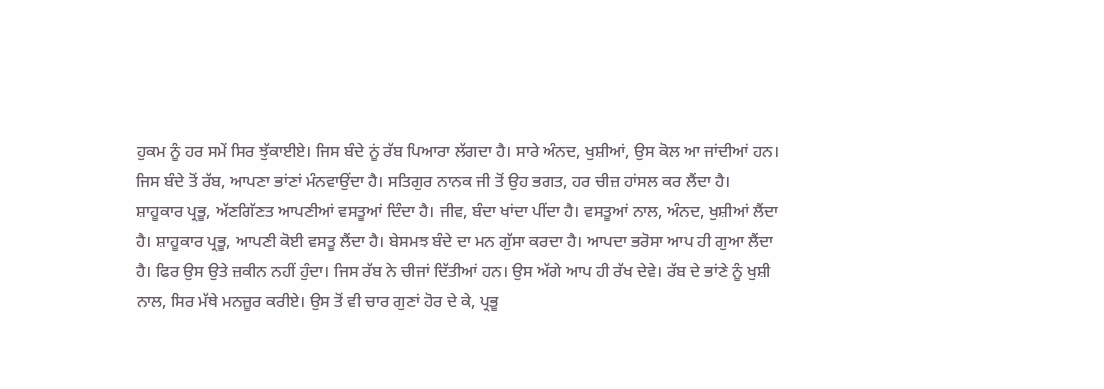ਹੁਕਮ ਨੂੰ ਹਰ ਸਮੇਂ ਸਿਰ ਝੁੱਕਾਈਏ। ਜਿਸ ਬੰਦੇ ਨੂਂ ਰੱਬ ਪਿਆਰਾ ਲੱਗਦਾ ਹੈ। ਸਾਰੇ ਅੰਨਦ, ਖੁਸ਼ੀਆਂ, ਉਸ ਕੋਲ ਆ ਜਾਂਦੀਆਂ ਹਨ। ਜਿਸ ਬੰਦੇ ਤੋਂ ਰੱਬ, ਆਪਣਾ ਭਾਂਣਾਂ ਮੰਨਵਾਉਂਦਾ ਹੈ। ਸਤਿਗੁਰ ਨਾਨਕ ਜੀ ਤੋਂ ਉਹ ਭਗਤ, ਹਰ ਚੀਜ਼ ਹਾਂਸਲ ਕਰ ਲੈਂਦਾ ਹੈ।
ਸ਼ਾਹੂਕਾਰ ਪ੍ਰਭੂ, ਅੱਣਗਿੱਣਤ ਆਪਣੀਆਂ ਵਸਤੂਆਂ ਦਿੰਦਾ ਹੈ। ਜੀਵ, ਬੰਦਾ ਖਾਂਦਾ ਪੀਂਦਾ ਹੈ। ਵਸਤੂਆਂ ਨਾਲ, ਅੰਨਦ, ਖੁਸ਼ੀਆਂ ਲੈਂਦਾ ਹੈ। ਸ਼ਾਹੂਕਾਰ ਪ੍ਰਭੂ, ਆਪਣੀ ਕੋਈ ਵਸਤੂ ਲੈਂਦਾ ਹੈ। ਬੇਸਮਝ ਬੰਦੇ ਦਾ ਮਨ ਗੁੱਸਾ ਕਰਦਾ ਹੈ। ਆਪਦਾ ਭਰੋਸਾ ਆਪ ਹੀ ਗੁਆ ਲੈਂਦਾ ਹੈ। ਫਿਰ ਉਸ ਉਤੇ ਜ਼ਕੀਨ ਨਹੀਂ ਹੁੰਦਾ। ਜਿਸ ਰੱਬ ਨੇ ਚੀਜਾਂ ਦਿੱਤੀਆਂ ਹਨ। ਉਸ ਅੱਗੇ ਆਪ ਹੀ ਰੱਖ ਦੇਵੇ। ਰੱਬ ਦੇ ਭਾਂਣੇ ਨੂੰ ਖੁਸ਼ੀ ਨਾਲ, ਸਿਰ ਮੱਥੇ ਮਨਜ਼ੂਰ ਕਰੀਏ। ਉਸ ਤੋਂ ਵੀ ਚਾਰ ਗੁਣਾਂ ਹੋਰ ਦੇ ਕੇ, ਪ੍ਰਭੂ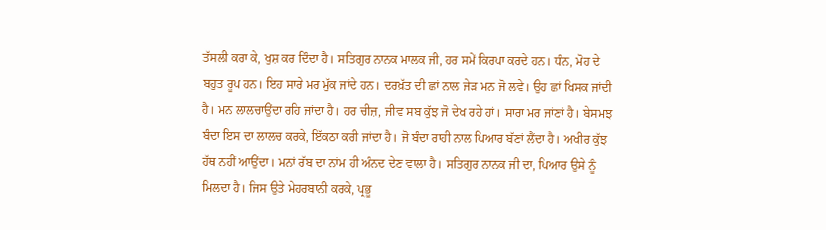ਤੱਸਲੀ ਕਰਾ ਕੇ, ਖੁਸ਼ ਕਰ ਦਿੰਦਾ ਹੈ। ਸਤਿਗੁਰ ਨਾਨਕ ਮਾਲਕ ਜੀ, ਹਰ ਸਮੇਂ ਕਿਰਪਾ ਕਰਦੇ ਹਨ। ਧੰਨ, ਮੋਹ ਦੇ ਬਹੁਤ ਰੂਪ ਹਨ। ਇਹ ਸਾਰੇ ਮਰ ਮੁੱਕ ਜਾਂਦੇ ਹਨ। ਦਰਖ਼ੱਤ ਦੀ ਛਾਂ ਨਾਲ ਜੇੜ ਮਨ ਜੋ ਲਵੇ। ਉਹ ਛਾਂ ਖਿਸਕ ਜਾਂਦੀ ਹੈ। ਮਨ ਲਾਲਚਾਉਂਦਾ ਰਹਿ ਜਾਂਦਾ ਹੈ। ਹਰ ਚੀਜ਼, ਜੀਵ ਸਬ ਕੁੱਝ ਜੋ ਦੇਖ ਰਹੇ ਹਾਂ। ਸਾਰਾ ਮਰ ਜਾਂਣਾਂ ਹੈ। ਬੇਸਮਝ ਬੰਦਾ ਇਸ ਦਾ ਲਾਲਚ ਕਰਕੇ, ਇੱਕਠਾ ਕਰੀ ਜਾਂਦਾ ਹੈ। ਜੋ ਬੰਦਾ ਰਾਹੀ ਨਾਲ ਪਿਆਰ ਬੱਣਾਂ ਲੈਂਦਾ ਹੈ। ਅਖੀਰ ਕੁੱਝ ਹੱਥ ਨਹੀਂ ਆਉਂਦਾ। ਮਨਾਂ ਰੱਬ ਦਾ ਨਾਂਮ ਹੀ ਅੰਨਦ ਦੇਣ ਵਾਲਾ ਹੈ। ਸਤਿਗੁਰ ਨਾਨਕ ਜੀ ਦਾ, ਪਿਆਰ ਉਸੇ ਨੂੰ ਮਿਲਦਾ ਹੈ। ਜਿਸ ਉਤੇ ਮੇਹਰਬਾਨੀ ਕਰਕੇ, ਪ੍ਰਭੂ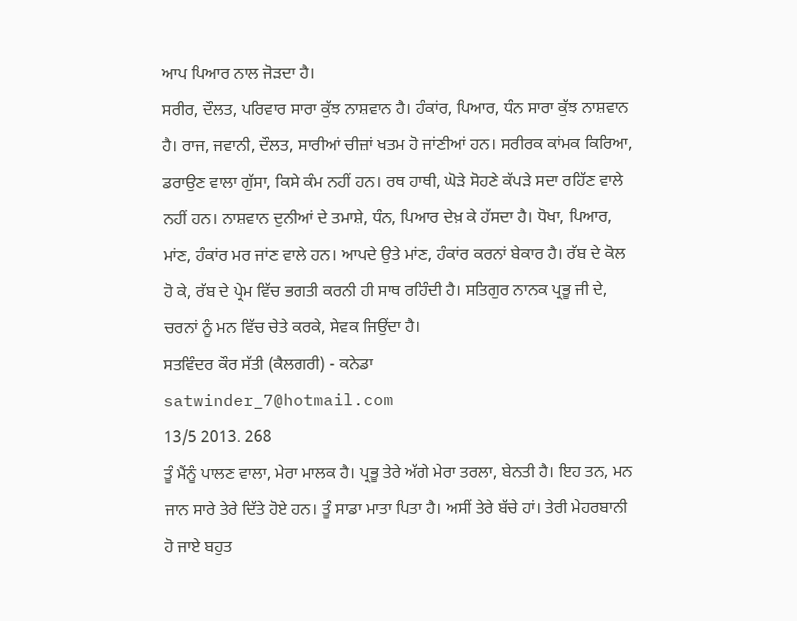ਆਪ ਪਿਆਰ ਨਾਲ ਜੋੜਦਾ ਹੈ।
ਸਰੀਰ, ਦੌਲਤ, ਪਰਿਵਾਰ ਸਾਰਾ ਕੁੱਝ ਨਾਸ਼ਵਾਨ ਹੈ। ਹੰਕਾਂਰ, ਪਿਆਰ, ਧੰਨ ਸਾਰਾ ਕੁੱਝ ਨਾਸ਼ਵਾਨ ਹੈ। ਰਾਜ, ਜਵਾਨੀ, ਦੌਲਤ, ਸਾਰੀਆਂ ਚੀਜ਼ਾਂ ਖਤਮ ਹੋ ਜਾਂਣੀਆਂ ਹਨ। ਸਰੀਰਕ ਕਾਂਮਕ ਕਿਰਿਆ, ਡਰਾਉਣ ਵਾਲਾ ਗੁੱਸਾ, ਕਿਸੇ ਕੰਮ ਨਹੀਂ ਹਨ। ਰਥ ਹਾਥੀ, ਘੋੜੇ ਸੋਹਣੇ ਕੱਪੜੇ ਸਦਾ ਰਹਿੱਣ ਵਾਲੇ ਨਹੀਂ ਹਨ। ਨਾਸ਼ਵਾਨ ਦੁਨੀਆਂ ਦੇ ਤਮਾਸ਼ੇ, ਧੰਨ, ਪਿਆਰ ਦੇਖ਼ ਕੇ ਹੱਸਦਾ ਹੈ। ਧੋਖਾ, ਪਿਆਰ, ਮਾਂਣ, ਹੰਕਾਂਰ ਮਰ ਜਾਂਣ ਵਾਲੇ ਹਨ। ਆਪਦੇ ਉਤੇ ਮਾਂਣ, ਹੰਕਾਂਰ ਕਰਨਾਂ ਬੇਕਾਰ ਹੈ। ਰੱਬ ਦੇ ਕੋਲ ਹੋ ਕੇ, ਰੱਬ ਦੇ ਪ੍ਰੇਮ ਵਿੱਚ ਭਗਤੀ ਕਰਨੀ ਹੀ ਸਾਥ ਰਹਿੰਦੀ ਹੈ। ਸਤਿਗੁਰ ਨਾਨਕ ਪ੍ਰਭੂ ਜੀ ਦੇ, ਚਰਨਾਂ ਨੂੰ ਮਨ ਵਿੱਚ ਚੇਤੇ ਕਰਕੇ, ਸੇਵਕ ਜਿਉਂਦਾ ਹੈ।
ਸਤਵਿੰਦਰ ਕੌਰ ਸੱਤੀ (ਕੈਲਗਰੀ) - ਕਨੇਡਾ
satwinder_7@hotmail.com
13/5 2013. 268
ਤੂੰ ਮੈਂਨੂੰ ਪਾਲਣ ਵਾਲਾ, ਮੇਰਾ ਮਾਲਕ ਹੈ। ਪ੍ਰਭੂ ਤੇਰੇ ਅੱਗੇ ਮੇਰਾ ਤਰਲਾ, ਬੇਨਤੀ ਹੈ। ਇਹ ਤਨ, ਮਨ ਜਾਨ ਸਾਰੇ ਤੇਰੇ ਦਿੱਤੇ ਹੋਏ ਹਨ। ਤੂੰ ਸਾਡਾ ਮਾਤਾ ਪਿਤਾ ਹੈ। ਅਸੀਂ ਤੇਰੇ ਬੱਚੇ ਹਾਂ। ਤੇਰੀ ਮੇਹਰਬਾਨੀ ਹੋ ਜਾਏ ਬਹੁਤ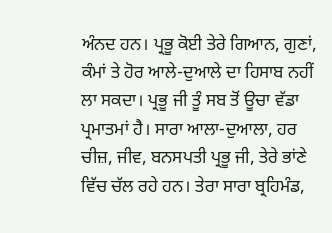ਅੰਨਦ ਹਨ। ਪ੍ਰਭੂ ਕੋਈ ਤੇਰੇ ਗਿਆਨ, ਗੁਣਾਂ, ਕੰਮਾਂ ਤੇ ਹੋਰ ਆਲੇ-ਦੁਆਲੇ ਦਾ ਹਿਸਾਬ ਨਹੀਂ ਲਾ ਸਕਦਾ। ਪ੍ਰਭੂ ਜੀ ਤੂੰ ਸਬ ਤੋਂ ਊਚਾ ਵੱਡਾ ਪ੍ਰਮਾਤਮਾਂ ਹੈ। ਸਾਰਾ ਆਲਾ-ਦੁਆਲਾ, ਹਰ ਚੀਜ਼, ਜੀਵ, ਬਨਸਪਤੀ ਪ੍ਰਭੂ ਜੀ, ਤੇਰੇ ਭਾਂਣੇ ਵਿੱਚ ਚੱਲ ਰਹੇ ਹਨ। ਤੇਰਾ ਸਾਰਾ ਬ੍ਰਹਿਮੰਡ,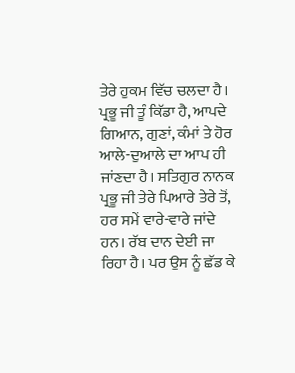ਤੇਰੇ ਹੁਕਮ ਵਿੱਚ ਚਲਦਾ ਹੈ। ਪ੍ਰਭੂ ਜੀ ਤੂੰ ਕਿੱਡਾ ਹੈ, ਆਪਦੇ ਗਿਆਨ, ਗੁਣਾਂ, ਕੰਮਾਂ ਤੇ ਹੋਰ ਆਲੇ-ਦੁਆਲੇ ਦਾ ਆਪ ਹੀ ਜਾਂਣਦਾ ਹੈ। ਸਤਿਗੁਰ ਨਾਨਕ ਪ੍ਰਭੂ ਜੀ ਤੇਰੇ ਪਿਆਰੇ ਤੇਰੇ ਤੋਂ, ਹਰ ਸਮੇਂ ਵਾਰੇ-ਵਾਰੇ ਜਾਂਦੇ ਹਨ। ਰੱਬ ਦਾਨ ਦੇਈ ਜਾ ਰਿਹਾ ਹੈ। ਪਰ ਉਸ ਨੂੰ ਛੱਡ ਕੇ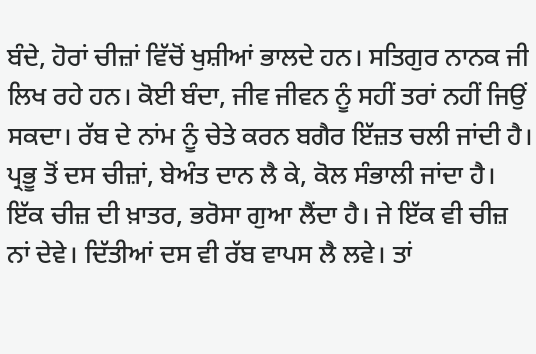ਬੰਦੇ, ਹੋਰਾਂ ਚੀਜ਼ਾਂ ਵਿੱਚੋਂ ਖੁਸ਼ੀਆਂ ਭਾਲਦੇ ਹਨ। ਸਤਿਗੁਰ ਨਾਨਕ ਜੀ ਲਿਖ ਰਹੇ ਹਨ। ਕੋਈ ਬੰਦਾ, ਜੀਵ ਜੀਵਨ ਨੂੰ ਸਹੀਂ ਤਰਾਂ ਨਹੀਂ ਜਿਉਂ ਸਕਦਾ। ਰੱਬ ਦੇ ਨਾਂਮ ਨੂੰ ਚੇਤੇ ਕਰਨ ਬਗੈਰ ਇੱਜ਼ਤ ਚਲੀ ਜਾਂਦੀ ਹੈ। ਪ੍ਰਭੂ ਤੋਂ ਦਸ ਚੀਜ਼ਾਂ, ਬੇਅੰਤ ਦਾਨ ਲੈ ਕੇ, ਕੋਲ ਸੰਭਾਲੀ ਜਾਂਦਾ ਹੈ। ਇੱਕ ਚੀਜ਼ ਦੀ ਖ਼ਾਤਰ, ਭਰੋਸਾ ਗੁਆ ਲੈਂਦਾ ਹੈ। ਜੇ ਇੱਕ ਵੀ ਚੀਜ਼ ਨਾਂ ਦੇਵੇ। ਦਿੱਤੀਆਂ ਦਸ ਵੀ ਰੱਬ ਵਾਪਸ ਲੈ ਲਵੇ। ਤਾਂ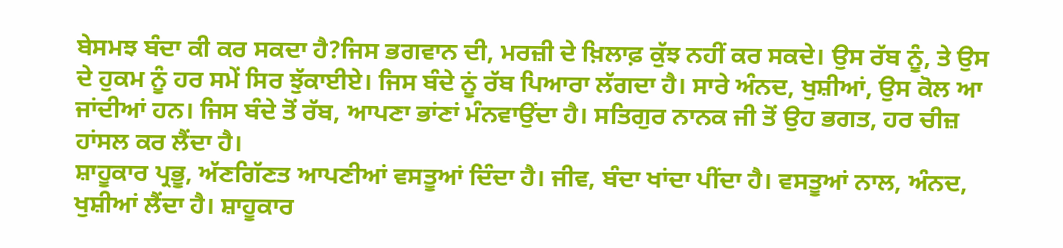ਬੇਸਮਝ ਬੰਦਾ ਕੀ ਕਰ ਸਕਦਾ ਹੈ?ਜਿਸ ਭਗਵਾਨ ਦੀ, ਮਰਜ਼ੀ ਦੇ ਖ਼ਿਲਾਫ਼ ਕੁੱਝ ਨਹੀਂ ਕਰ ਸਕਦੇ। ਉਸ ਰੱਬ ਨੂੰ, ਤੇ ਉਸ ਦੇ ਹੁਕਮ ਨੂੰ ਹਰ ਸਮੇਂ ਸਿਰ ਝੁੱਕਾਈਏ। ਜਿਸ ਬੰਦੇ ਨੂਂ ਰੱਬ ਪਿਆਰਾ ਲੱਗਦਾ ਹੈ। ਸਾਰੇ ਅੰਨਦ, ਖੁਸ਼ੀਆਂ, ਉਸ ਕੋਲ ਆ ਜਾਂਦੀਆਂ ਹਨ। ਜਿਸ ਬੰਦੇ ਤੋਂ ਰੱਬ, ਆਪਣਾ ਭਾਂਣਾਂ ਮੰਨਵਾਉਂਦਾ ਹੈ। ਸਤਿਗੁਰ ਨਾਨਕ ਜੀ ਤੋਂ ਉਹ ਭਗਤ, ਹਰ ਚੀਜ਼ ਹਾਂਸਲ ਕਰ ਲੈਂਦਾ ਹੈ।
ਸ਼ਾਹੂਕਾਰ ਪ੍ਰਭੂ, ਅੱਣਗਿੱਣਤ ਆਪਣੀਆਂ ਵਸਤੂਆਂ ਦਿੰਦਾ ਹੈ। ਜੀਵ, ਬੰਦਾ ਖਾਂਦਾ ਪੀਂਦਾ ਹੈ। ਵਸਤੂਆਂ ਨਾਲ, ਅੰਨਦ, ਖੁਸ਼ੀਆਂ ਲੈਂਦਾ ਹੈ। ਸ਼ਾਹੂਕਾਰ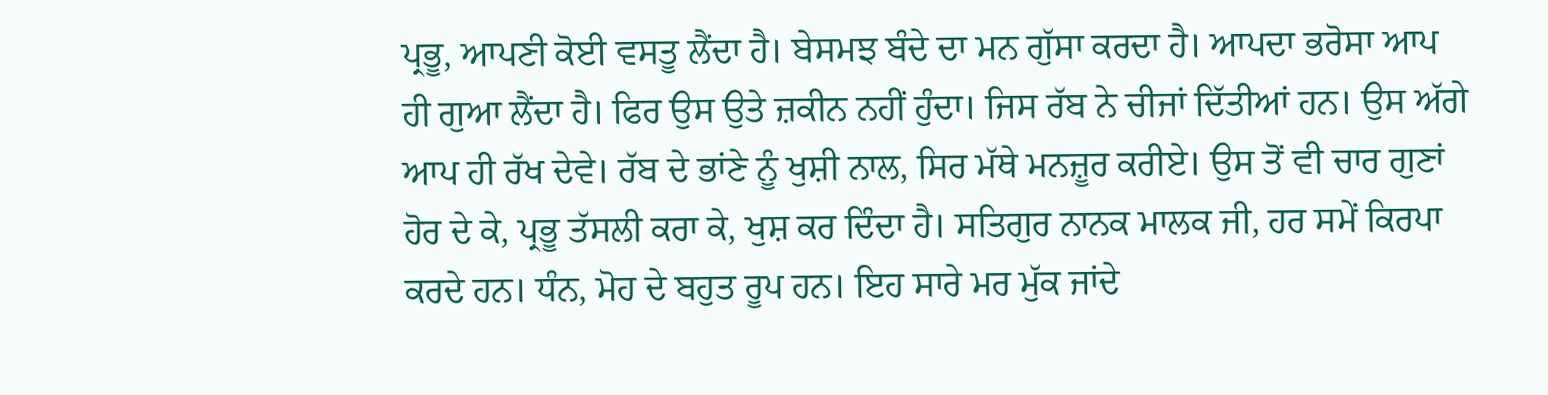ਪ੍ਰਭੂ, ਆਪਣੀ ਕੋਈ ਵਸਤੂ ਲੈਂਦਾ ਹੈ। ਬੇਸਮਝ ਬੰਦੇ ਦਾ ਮਨ ਗੁੱਸਾ ਕਰਦਾ ਹੈ। ਆਪਦਾ ਭਰੋਸਾ ਆਪ ਹੀ ਗੁਆ ਲੈਂਦਾ ਹੈ। ਫਿਰ ਉਸ ਉਤੇ ਜ਼ਕੀਨ ਨਹੀਂ ਹੁੰਦਾ। ਜਿਸ ਰੱਬ ਨੇ ਚੀਜਾਂ ਦਿੱਤੀਆਂ ਹਨ। ਉਸ ਅੱਗੇ ਆਪ ਹੀ ਰੱਖ ਦੇਵੇ। ਰੱਬ ਦੇ ਭਾਂਣੇ ਨੂੰ ਖੁਸ਼ੀ ਨਾਲ, ਸਿਰ ਮੱਥੇ ਮਨਜ਼ੂਰ ਕਰੀਏ। ਉਸ ਤੋਂ ਵੀ ਚਾਰ ਗੁਣਾਂ ਹੋਰ ਦੇ ਕੇ, ਪ੍ਰਭੂ ਤੱਸਲੀ ਕਰਾ ਕੇ, ਖੁਸ਼ ਕਰ ਦਿੰਦਾ ਹੈ। ਸਤਿਗੁਰ ਨਾਨਕ ਮਾਲਕ ਜੀ, ਹਰ ਸਮੇਂ ਕਿਰਪਾ ਕਰਦੇ ਹਨ। ਧੰਨ, ਮੋਹ ਦੇ ਬਹੁਤ ਰੂਪ ਹਨ। ਇਹ ਸਾਰੇ ਮਰ ਮੁੱਕ ਜਾਂਦੇ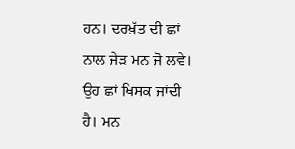ਹਨ। ਦਰਖ਼ੱਤ ਦੀ ਛਾਂ ਨਾਲ ਜੇੜ ਮਨ ਜੋ ਲਵੇ। ਉਹ ਛਾਂ ਖਿਸਕ ਜਾਂਦੀ ਹੈ। ਮਨ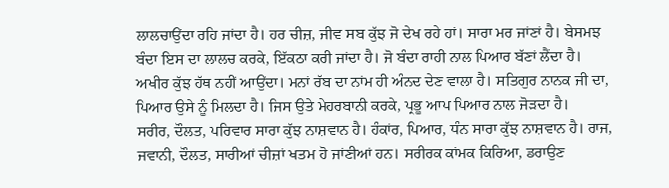ਲਾਲਚਾਉਂਦਾ ਰਹਿ ਜਾਂਦਾ ਹੈ। ਹਰ ਚੀਜ਼, ਜੀਵ ਸਬ ਕੁੱਝ ਜੋ ਦੇਖ ਰਹੇ ਹਾਂ। ਸਾਰਾ ਮਰ ਜਾਂਣਾਂ ਹੈ। ਬੇਸਮਝ ਬੰਦਾ ਇਸ ਦਾ ਲਾਲਚ ਕਰਕੇ, ਇੱਕਠਾ ਕਰੀ ਜਾਂਦਾ ਹੈ। ਜੋ ਬੰਦਾ ਰਾਹੀ ਨਾਲ ਪਿਆਰ ਬੱਣਾਂ ਲੈਂਦਾ ਹੈ। ਅਖੀਰ ਕੁੱਝ ਹੱਥ ਨਹੀਂ ਆਉਂਦਾ। ਮਨਾਂ ਰੱਬ ਦਾ ਨਾਂਮ ਹੀ ਅੰਨਦ ਦੇਣ ਵਾਲਾ ਹੈ। ਸਤਿਗੁਰ ਨਾਨਕ ਜੀ ਦਾ, ਪਿਆਰ ਉਸੇ ਨੂੰ ਮਿਲਦਾ ਹੈ। ਜਿਸ ਉਤੇ ਮੇਹਰਬਾਨੀ ਕਰਕੇ, ਪ੍ਰਭੂ ਆਪ ਪਿਆਰ ਨਾਲ ਜੋੜਦਾ ਹੈ।
ਸਰੀਰ, ਦੌਲਤ, ਪਰਿਵਾਰ ਸਾਰਾ ਕੁੱਝ ਨਾਸ਼ਵਾਨ ਹੈ। ਹੰਕਾਂਰ, ਪਿਆਰ, ਧੰਨ ਸਾਰਾ ਕੁੱਝ ਨਾਸ਼ਵਾਨ ਹੈ। ਰਾਜ, ਜਵਾਨੀ, ਦੌਲਤ, ਸਾਰੀਆਂ ਚੀਜ਼ਾਂ ਖਤਮ ਹੋ ਜਾਂਣੀਆਂ ਹਨ। ਸਰੀਰਕ ਕਾਂਮਕ ਕਿਰਿਆ, ਡਰਾਉਣ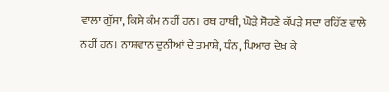ਵਾਲਾ ਗੁੱਸਾ, ਕਿਸੇ ਕੰਮ ਨਹੀਂ ਹਨ। ਰਥ ਹਾਥੀ, ਘੋੜੇ ਸੋਹਣੇ ਕੱਪੜੇ ਸਦਾ ਰਹਿੱਣ ਵਾਲੇ ਨਹੀਂ ਹਨ। ਨਾਸ਼ਵਾਨ ਦੁਨੀਆਂ ਦੇ ਤਮਾਸ਼ੇ, ਧੰਨ, ਪਿਆਰ ਦੇਖ਼ ਕੇ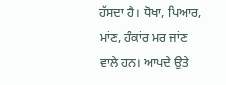ਹੱਸਦਾ ਹੈ। ਧੋਖਾ, ਪਿਆਰ, ਮਾਂਣ, ਹੰਕਾਂਰ ਮਰ ਜਾਂਣ ਵਾਲੇ ਹਨ। ਆਪਦੇ ਉਤੇ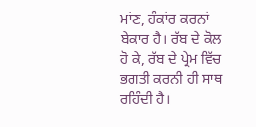ਮਾਂਣ, ਹੰਕਾਂਰ ਕਰਨਾਂ ਬੇਕਾਰ ਹੈ। ਰੱਬ ਦੇ ਕੋਲ ਹੋ ਕੇ, ਰੱਬ ਦੇ ਪ੍ਰੇਮ ਵਿੱਚ ਭਗਤੀ ਕਰਨੀ ਹੀ ਸਾਥ ਰਹਿੰਦੀ ਹੈ।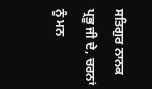ਸਤਿਗੁਰ ਨਾਨਕ ਪ੍ਰਭੂ ਜੀ ਦੇ, ਚਰਨਾਂ ਨੂੰ ਮਨ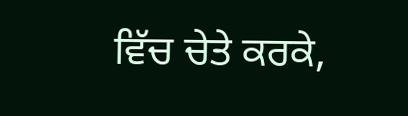ਵਿੱਚ ਚੇਤੇ ਕਰਕੇ,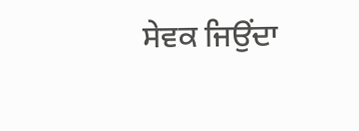ਸੇਵਕ ਜਿਉਂਦਾ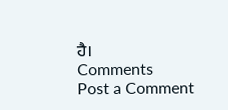ਹੈ।
Comments
Post a Comment